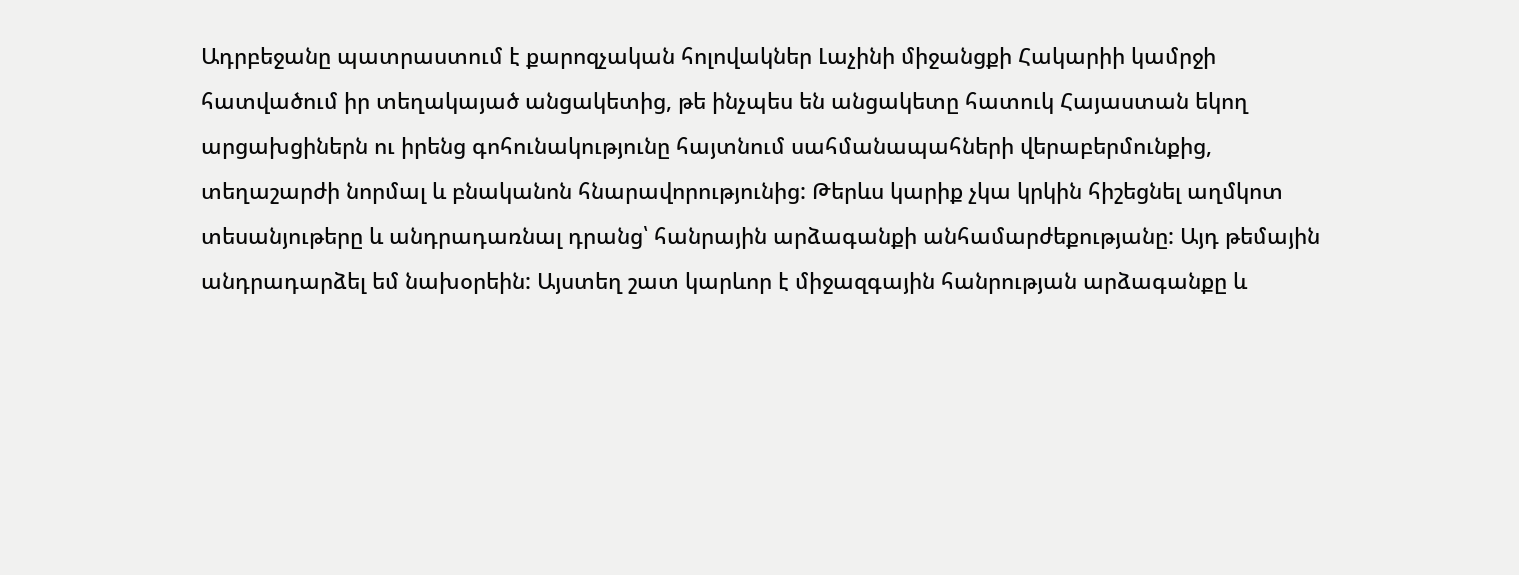Ադրբեջանը պատրաստում է քարոզչական հոլովակներ Լաչինի միջանցքի Հակարիի կամրջի հատվածում իր տեղակայած անցակետից, թե ինչպես են անցակետը հատուկ Հայաստան եկող արցախցիներն ու իրենց գոհունակությունը հայտնում սահմանապահների վերաբերմունքից, տեղաշարժի նորմալ և բնականոն հնարավորությունից: Թերևս կարիք չկա կրկին հիշեցնել աղմկոտ տեսանյութերը և անդրադառնալ դրանց՝ հանրային արձագանքի անհամարժեքությանը: Այդ թեմային անդրադարձել եմ նախօրեին: Այստեղ շատ կարևոր է միջազգային հանրության արձագանքը և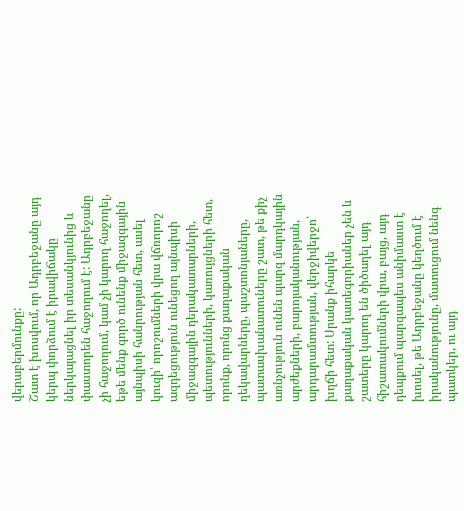վերաբերմունքը:
Շատ է խոսվում, որ Ադրբեջանը այդ կերպ փորձում է իրավիճակը ներկայացնել իր տեսանկյունից և փաստորեն հաջողում է: Ադրբեջանը չի հաջողում, կամ չի կարող հաջողել, եթե մենք գործ ունենք միջազգային այնպիսի հանրության հետ, ասել կուզի՝ որոշումների վրա վճռորոշ ազդեցություն ունեցող այնպիսի միջազգային դերակատարների, պետությունների, կառույցների հետ, որոնք, որոնց քաղաքական ղեկավարները, պաշտոնյաները, պատասխանատուները շատ, թե քիչ առնչություն ունեն պարզ մարդկային արժեքների, բարոյականության, արդարամտության, վերջիվերջո՝ խղճի հետ: Սրանք իհարկե քաղաքական կատեգորիաներ չեն և շատերը կարող են ծիծաղել այդ հիշատակումների վրա, բայց, այդ դեպքում պարզապես անիմաստ է խոսել, թե Ադրբեջանը կեղծում է իրականությունը, մատուցում նենգ պատկեր, ու այդ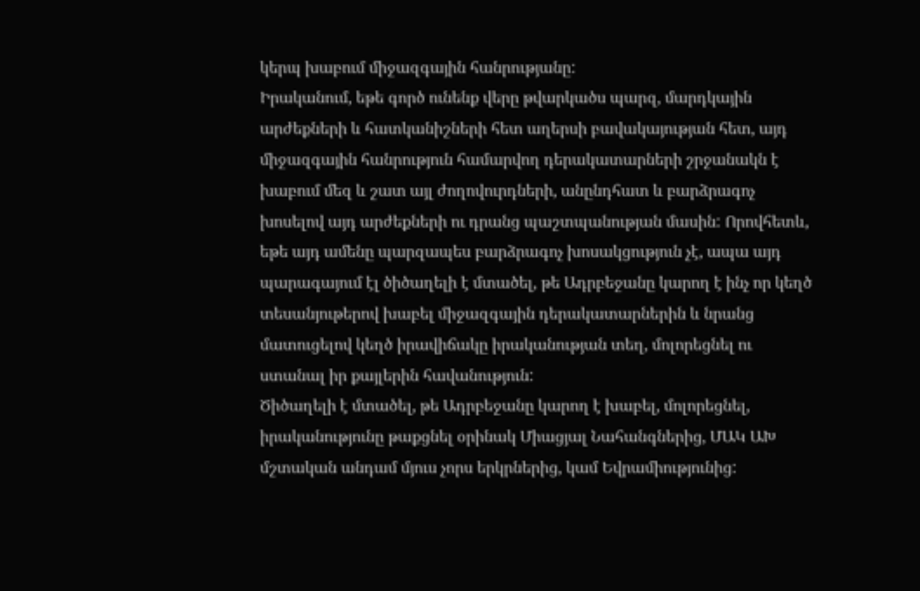կերպ խաբում միջազգային հանրությանը:
Իրականում, եթե գործ ունենք վերը թվարկածս պարզ, մարդկային արժեքների և հատկանիշների հետ աղերսի բավակայության հետ, այդ միջազգային հանրություն համարվող դերակատարների շրջանակն է խաբում մեզ և շատ այլ ժողովուրդների, անընդհատ և բարձրագոչ խոսելով այդ արժեքների ու դրանց պաշտպանության մասին: Որովհետև, եթե այդ ամենը պարզապես բարձրագոչ խոսակցություն չէ, ապա այդ պարագայում էլ ծիծաղելի է մտածել, թե Ադրբեջանը կարող է ինչ որ կեղծ տեսանյութերով խաբել միջազգային դերակատարներին և նրանց մատուցելով կեղծ իրավիճակը իրականության տեղ, մոլորեցնել ու ստանալ իր քայլերին հավանություն:
Ծիծաղելի է մտածել, թե Ադրբեջանը կարող է խաբել, մոլորեցնել, իրականությունը թաքցնել օրինակ Միացյալ Նահանգներից, ՄԱԿ ԱԽ մշտական անդամ մյուս չորս երկրներից, կամ Եվրամիությունից: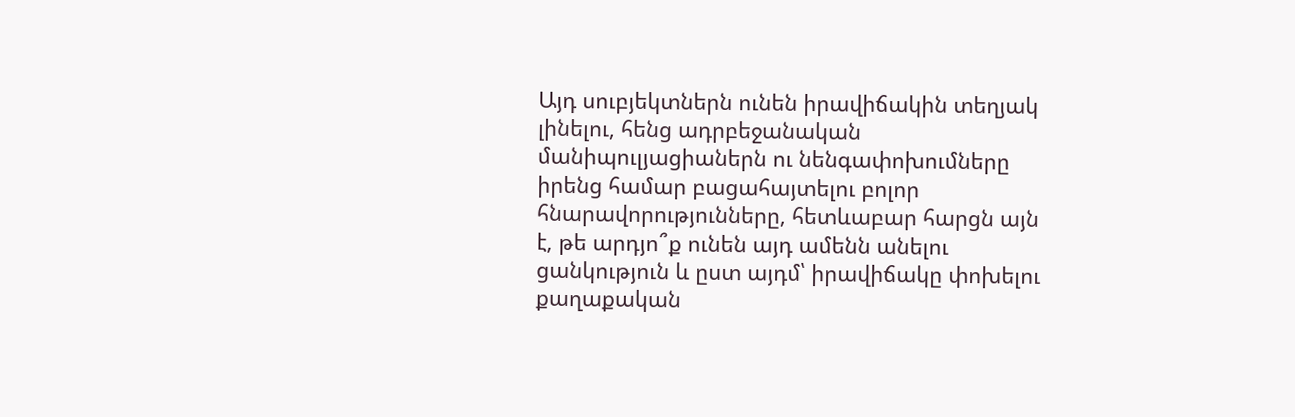Այդ սուբյեկտներն ունեն իրավիճակին տեղյակ լինելու, հենց ադրբեջանական մանիպուլյացիաներն ու նենգափոխումները իրենց համար բացահայտելու բոլոր հնարավորությունները, հետևաբար հարցն այն է, թե արդյո՞ք ունեն այդ ամենն անելու ցանկություն և ըստ այդմ՝ իրավիճակը փոխելու քաղաքական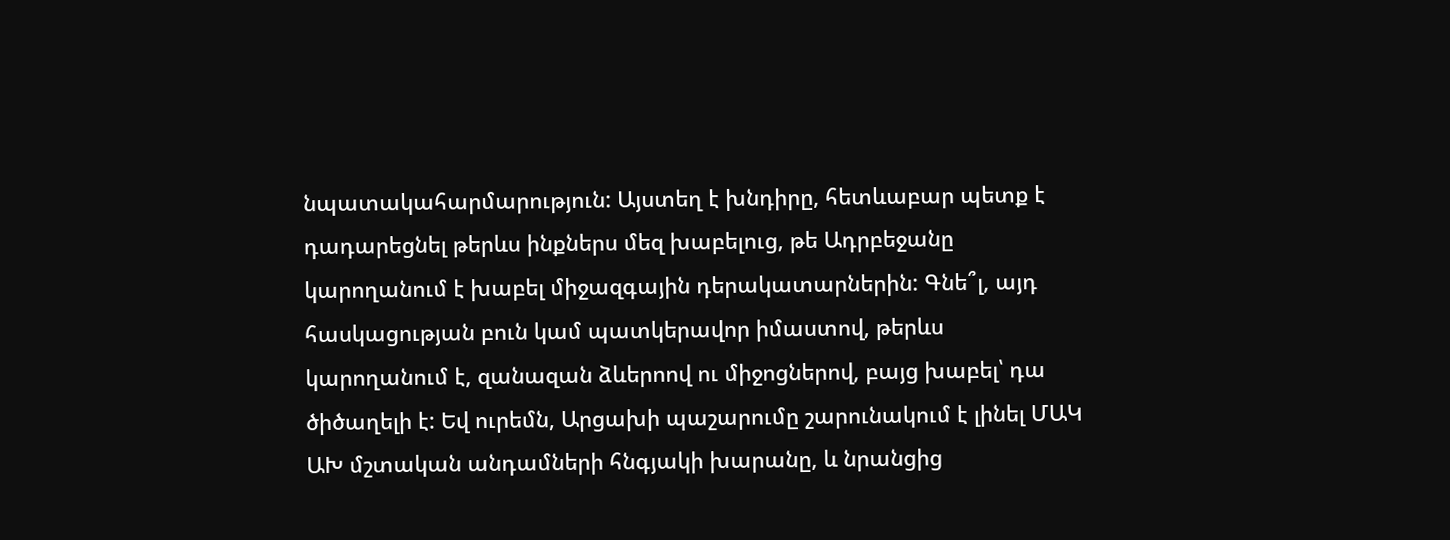նպատակահարմարություն: Այստեղ է խնդիրը, հետևաբար պետք է դադարեցնել թերևս ինքներս մեզ խաբելուց, թե Ադրբեջանը կարողանում է խաբել միջազգային դերակատարներին: Գնե՞լ, այդ հասկացության բուն կամ պատկերավոր իմաստով, թերևս կարողանում է, զանազան ձևերոով ու միջոցներով, բայց խաբել՝ դա ծիծաղելի է: Եվ ուրեմն, Արցախի պաշարումը շարունակում է լինել ՄԱԿ ԱԽ մշտական անդամների հնգյակի խարանը, և նրանցից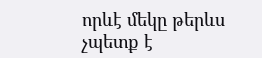որևէ մեկը թերևս չպետք է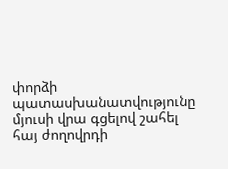փորձի պատասխանատվությունը մյուսի վրա գցելով շահել հայ ժողովրդի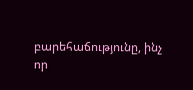բարեհաճությունը, ինչ որ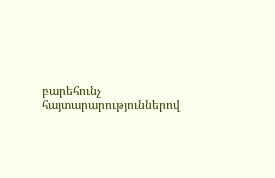բարեհունչ հայտարարություններով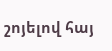շոյելով հայ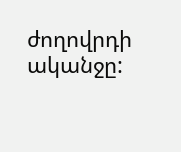ժողովրդի ականջը: